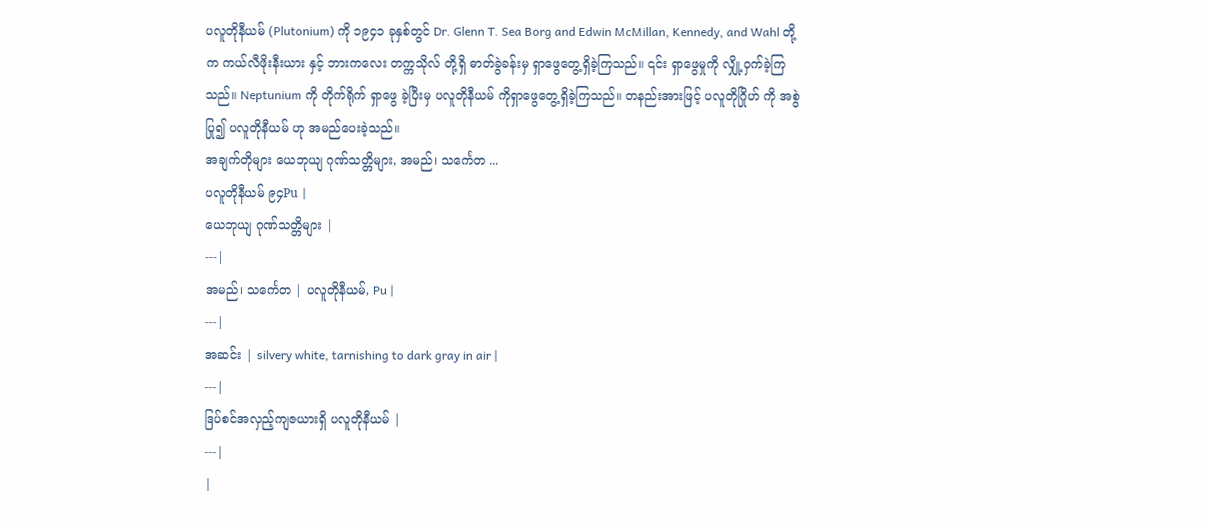ပလူတိုနီယမ် (Plutonium) ကို ၁၉၄၁ ခုနှစ်တွင် Dr. Glenn T. Sea Borg and Edwin McMillan, Kennedy, and Wahl တို့က ကယ်လီဖိုးနီးယား နှင့် ဘားကလေး တက္ကသိုလ် တို့ရှိ ဓာတ်ခွဲခန်းမှ ရှာဖွေတွေ့ရှိခဲ့ကြသည်။ ၎င်း ရှာဖွေမှုကို လျှို့ဝှက်ခဲ့ကြသည်။ Neptunium ကို တိုက်ရိုက် ရှာဖွေ ခဲ့ပြီးမှ ပလူတိုနီယမ် ကိုရှာဖွေတွေ့ရှိခဲ့ကြသည်။ တနည်းအားဖြင့် ပလူတိုဂြိုဟ် ကို အစွဲပြု၍ ပလူတိုနီယမ် ဟု အမည်ပေးခဲ့သည်။
အချက်တိုများ ယေဘုယျ ဂုဏ်သတ္တိများ, အမည်၊ သင်္ကေတ ...
ပလူတိုနီယမ် ၉၄Pu |
ယေဘုယျ ဂုဏ်သတ္တိများ |
---|
အမည်၊ သင်္ကေတ | ပလူတိုနီယမ်, Pu |
---|
အဆင်း | silvery white, tarnishing to dark gray in air |
---|
ဒြပ်စင်အလှည့်ကျဇယားရှိ ပလူတိုနီယမ် |
---|
|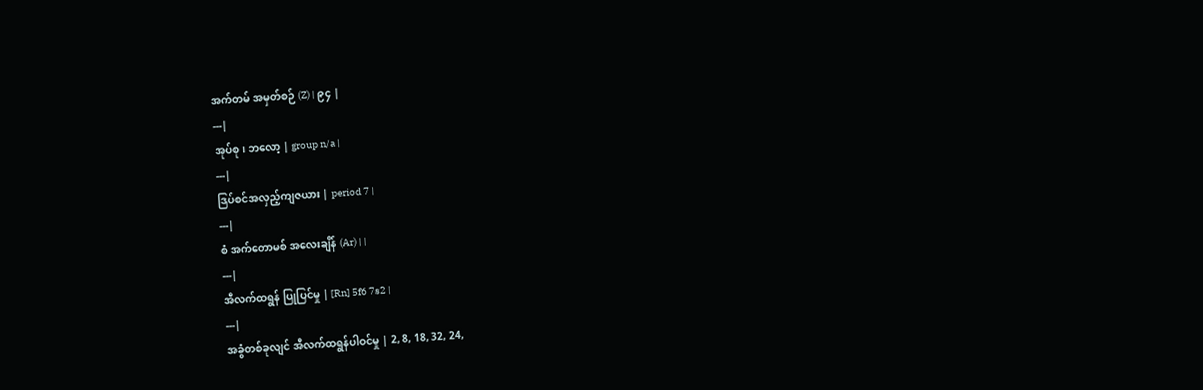အက်တမ် အမှတ်စဉ် (Z) | ၉၄ |
---|
အုပ်စု၊ ဘလော့ | group n/a |
---|
ဒြပ်စင်အလှည့်ကျဇယား | period 7 |
---|
စံ အက်တောမစ် အလေးချိန် (Ar) | |
---|
အီလက်ထရွန် ပြုပြင်မှု | [Rn] 5f6 7s2 |
---|
အခွံတစ်ခုလျင် အီလက်ထရွန်ပါဝင်မှု | 2, 8, 18, 32, 24,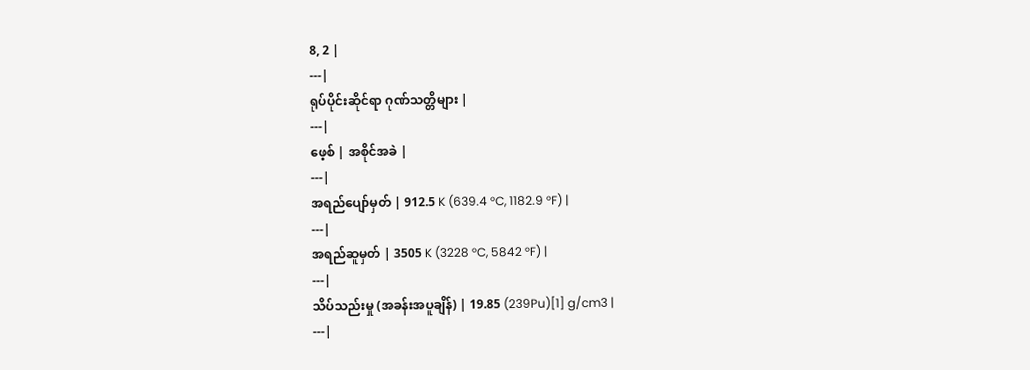8, 2 |
---|
ရုပ်ပိုင်းဆိုင်ရာ ဂုဏ်သတ္တိများ |
---|
ဖေ့စ် | အစိုင်အခဲ |
---|
အရည်ပျော်မှတ် | 912.5 K (639.4 °C, 1182.9 °F) |
---|
အရည်ဆူမှတ် | 3505 K (3228 °C, 5842 °F) |
---|
သိပ်သည်းမှု (အခန်းအပူချိန်) | 19.85 (239Pu)[1] g/cm3 |
---|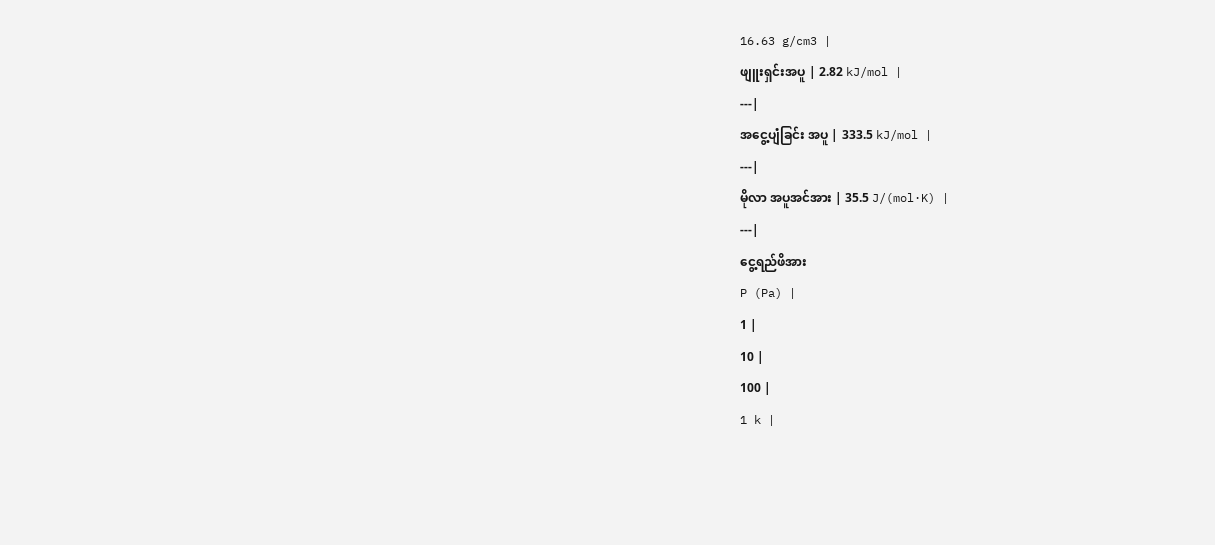16.63 g/cm3 |
ဖျူးရှင်းအပူ | 2.82 kJ/mol |
---|
အငွေ့ပျံခြင်း အပူ | 333.5 kJ/mol |
---|
မိုလာ အပူအင်အား | 35.5 J/(mol·K) |
---|
ငွေ့ရည်ဖိအား
P (Pa) |
1 |
10 |
100 |
1 k |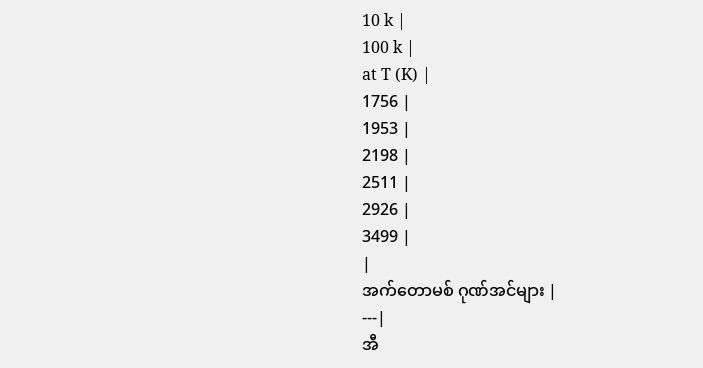10 k |
100 k |
at T (K) |
1756 |
1953 |
2198 |
2511 |
2926 |
3499 |
|
အက်တောမစ် ဂုဏ်အင်များ |
---|
အီ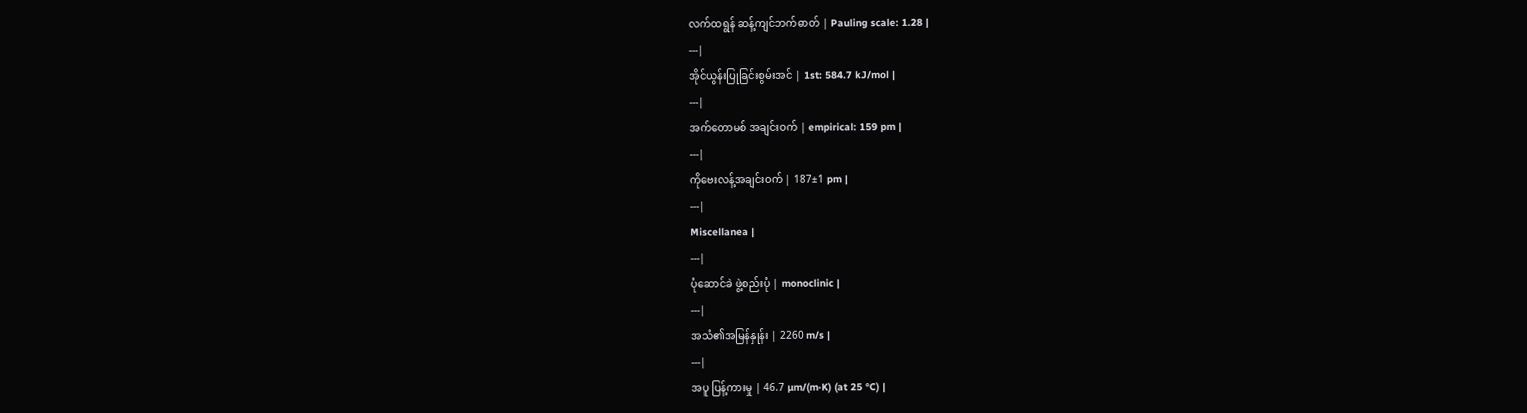လက်ထရွန် ဆန့်ကျင်ဘက်ဓာတ် | Pauling scale: 1.28 |
---|
အိုင်ယွန်းပြုခြင်းစွမ်းအင် | 1st: 584.7 kJ/mol |
---|
အက်တောမစ် အချင်းဝက် | empirical: 159 pm |
---|
ကိုဗေးလန့်အချင်းဝက် | 187±1 pm |
---|
Miscellanea |
---|
ပုံဆောင်ခဲ ဖွဲ့စည်းပုံ | monoclinic |
---|
အသံ၏အမြန်နှုန်း | 2260 m/s |
---|
အပူ ပြန့်ကားမှု | 46.7 µm/(m·K) (at 25 °C) |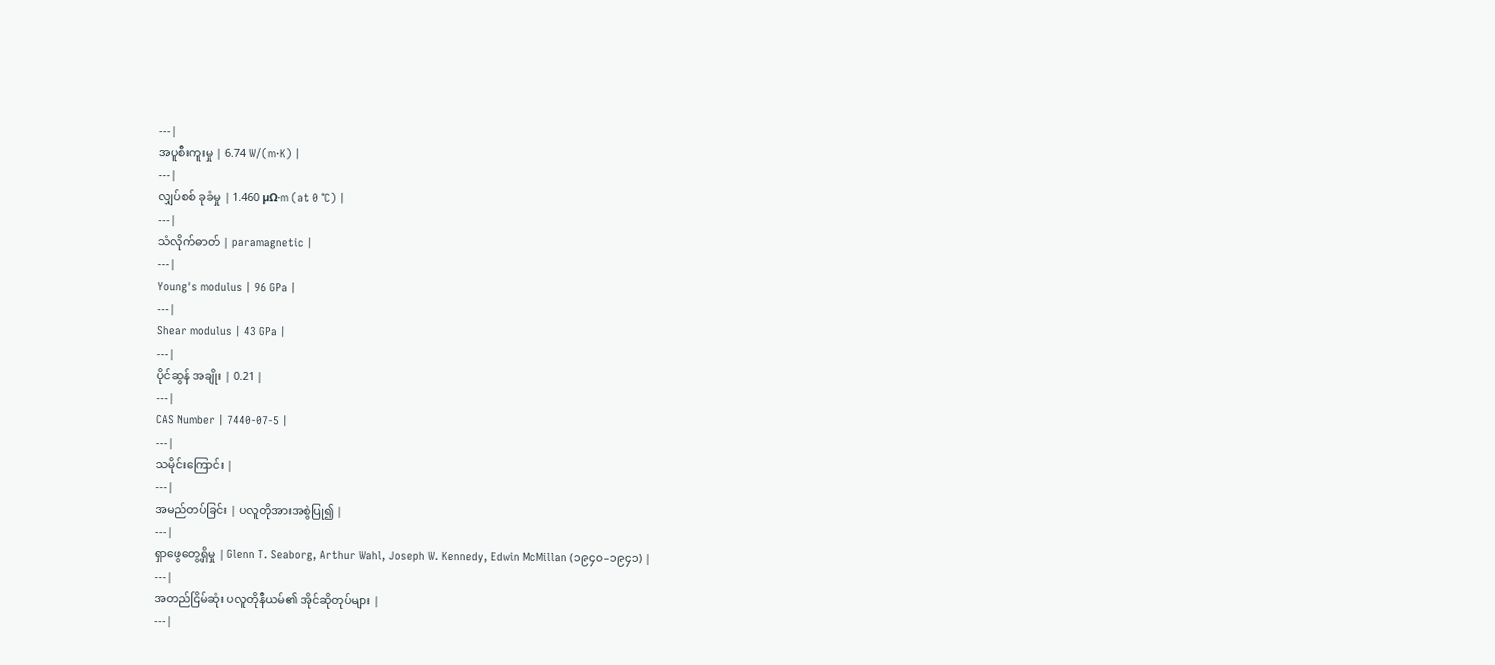---|
အပူစီးကူးမှု | 6.74 W/(m·K) |
---|
လျှပ်စစ် ခုခံမှု | 1.460 µΩ·m (at 0 °C) |
---|
သံလိုက်ဓာတ် | paramagnetic |
---|
Young's modulus | 96 GPa |
---|
Shear modulus | 43 GPa |
---|
ပိုင်ဆွန် အချိုး | 0.21 |
---|
CAS Number | 7440-07-5 |
---|
သမိုင်းကြောင်း |
---|
အမည်တပ်ခြင်း | ပလူတိုအားအစွဲပြု၍ |
---|
ရှာဖွေတွေ့ရှိမှု | Glenn T. Seaborg, Arthur Wahl, Joseph W. Kennedy, Edwin McMillan (၁၉၄၀–၁၉၄၁) |
---|
အတည်ငြိမ်ဆုံး ပလူတိုနီယမ်၏ အိုင်ဆိုတုပ်များ |
---|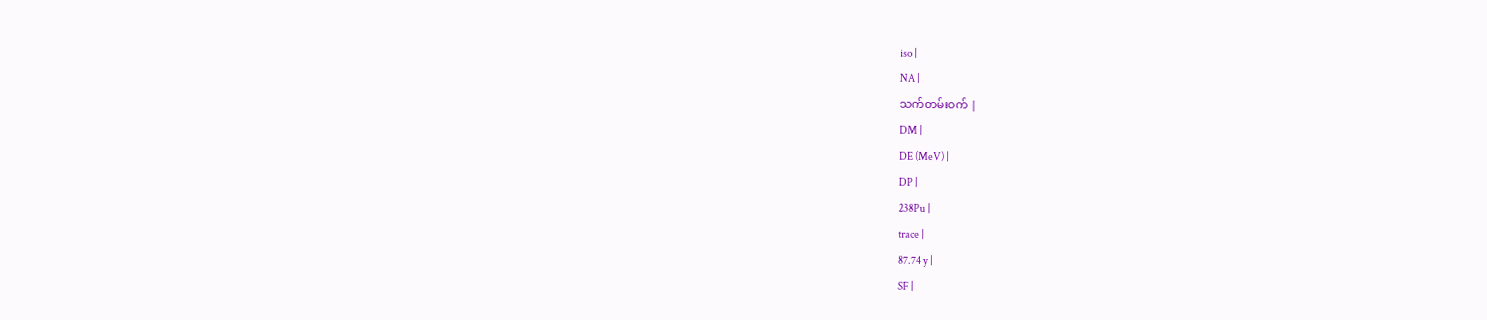iso |
NA |
သက်တမ်းဝက် |
DM |
DE (MeV) |
DP |
238Pu |
trace |
87.74 y |
SF |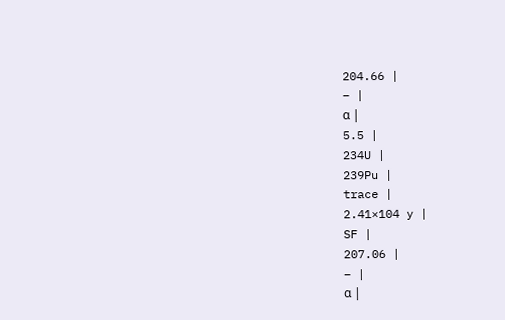204.66 |
– |
α |
5.5 |
234U |
239Pu |
trace |
2.41×104 y |
SF |
207.06 |
– |
α |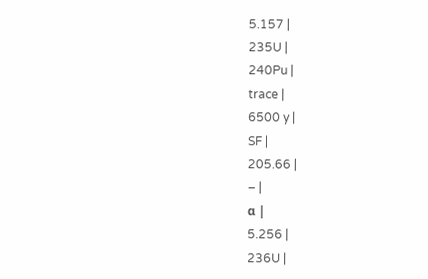5.157 |
235U |
240Pu |
trace |
6500 y |
SF |
205.66 |
– |
α |
5.256 |
236U |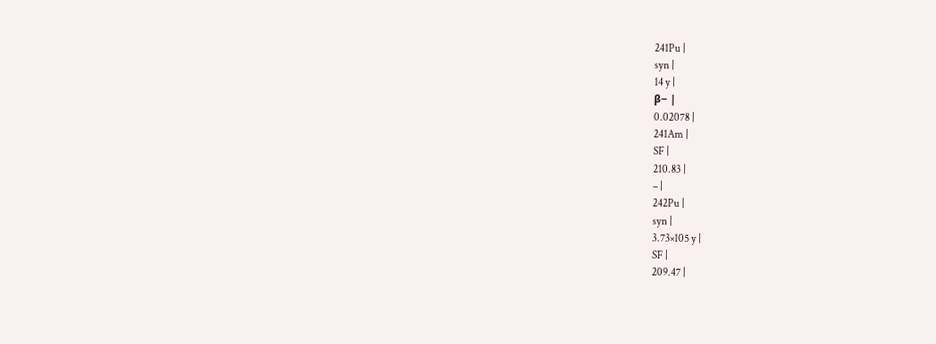241Pu |
syn |
14 y |
β− |
0.02078 |
241Am |
SF |
210.83 |
– |
242Pu |
syn |
3.73×105 y |
SF |
209.47 |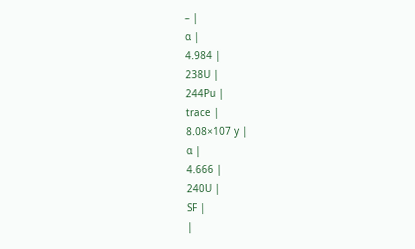– |
α |
4.984 |
238U |
244Pu |
trace |
8.08×107 y |
α |
4.666 |
240U |
SF |
|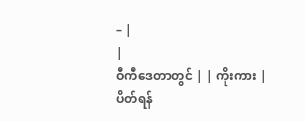– |
|
ဝီကီဒေတာတွင် | | ကိုးကား |
ပိတ်ရန်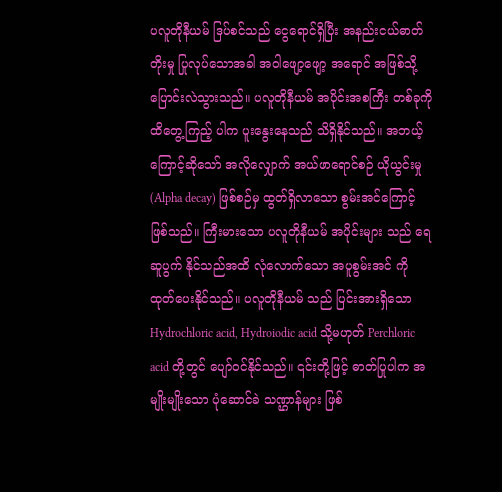ပလူတိုနီယမ် ဒြပ်စင်သည် ငွေရောင်ရှိပြီး အနည်းငယ်ဓာတ်တိုးမှု ပြုလုပ်သောအခါ အဝါဖျော့ဖျော့ အရောင် အဖြစ်သို့ ပြောင်းလဲသွားသည်။ ပလူတိုနီယမ် အပိုင်းအစကြီး တစ်ခုကို ထိတွေ့ကြည့် ပါက ပူးနွေးနေသည် သိရှိနိုင်သည်။ အဘယ့်ကြောင့်ဆိုသော် အလိုလျှောက် အယ်ဖာရောင်စဉ် ယိုယွင်းမှု (Alpha decay) ဖြစ်စဉ်မှ ထွတ်ရှိလာသော စွမ်းအင်ကြောင့် ဖြစ်သည်။ ကြီးမားသော ပလူတိုနီယမ် အပိုင်းများ သည် ရေဆူပွက် နိုင်သည်အထိ လုံလောက်သော အပူစွမ်းအင် ကို ထုတ်ပေးနိုင်သည်။ ပလူတိုနီယမ် သည် ပြင်းအားရှိသော Hydrochloric acid, Hydroiodic acid သို့မဟုတ် Perchloric acid တို့တွင် ပျော်ဝင်နိုင်သည်။ ၎င်းတို့ဖြင့် ဓာတ်ပြုပါက အမျိုးမျိုးသော ပုံဆောင်ခဲ သဏ္ဌာန်များ ဖြစ်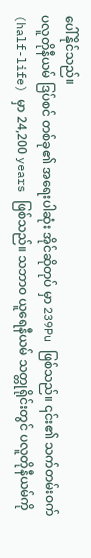ပေါ်နိုင်သည်။
ပလူတိုနီယမ် ဒြပ်စင် တစ်ခု၏ အရေးပါဆုံး အိုင်ဆိုတုပ် မှာ 239Pu ဖြစ်သည်။ ၎င်း၏ သက်တမ်းဝက် (half-life) မှာ 24,200 years ဖြစ်သည်။ သဘာ၀ ယူရေနီယမ် သတ္တုရိုင်းတွင် ပလူတိုနီယမ်ကို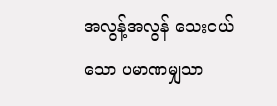အလွန့်အလွန် သေးငယ်သော ပမာဏမျှသာ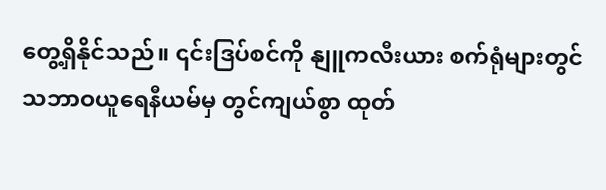တွေ့ရှိနိုင်သည်။ ၎င်းဒြပ်စင်ကို နျူကလီးယား စက်ရုံများတွင် သဘာဝယူရေနီယမ်မှ တွင်ကျယ်စွာ ထုတ်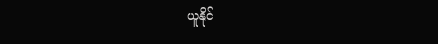ယူနိုင်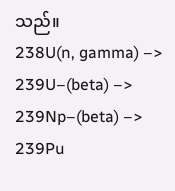သည်။
238U(n, gamma) –> 239U–(beta) –> 239Np–(beta) –> 239Pu